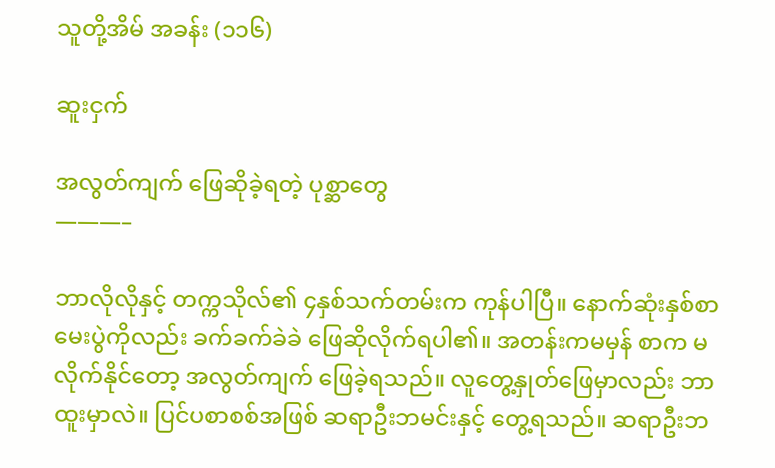သူတို့အိမ် အခန်း (၁၁၆)

ဆူးငှက်

အလွတ်ကျက် ဖြေဆိုခဲ့ရတဲ့ ပုစ္ဆာတွေ
———–

ဘာလိုလိုနှင့် တက္ကသိုလ်၏ ၄နှစ်သက်တမ်းက ကုန်ပါပြီ။ နောက်ဆုံးနှစ်စာမေးပွဲကိုလည်း ခက်ခက်ခဲခဲ ဖြေဆိုလိုက်ရပါ၏။ အတန်းကမမှန် စာက မလိုက်နိုင်တော့ အလွတ်ကျက် ဖြေခဲ့ရသည်။ လူတွေ့နှုတ်ဖြေမှာလည်း ဘာထူးမှာလဲ။ ပြင်ပစာစစ်အဖြစ် ဆရာဦးဘမင်းနှင့် တွေ့ရသည်။ ဆရာဦးဘ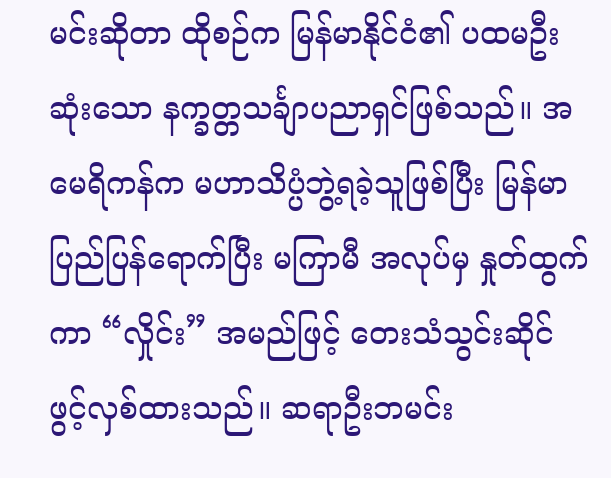မင်းဆိုတာ ထိုစဉ်က မြန်မာနိုင်ငံ၏ ပထမဦးဆုံးသော နက္ခတ္တသင်္ချာပညာရှင်ဖြစ်သည်။ အမေရိကန်က မဟာသိပ္ပံဘွဲ့ရခဲ့သူဖြစ်ပြီး မြန်မာပြည်ပြန်ရောက်ပြီး မကြာမီ အလုပ်မှ နှုတ်ထွက်ကာ “လှိုင်း” အမည်ဖြင့် တေးသံသွင်းဆိုင် ဖွင့်လှစ်ထားသည်။ ဆရာဦးဘမင်း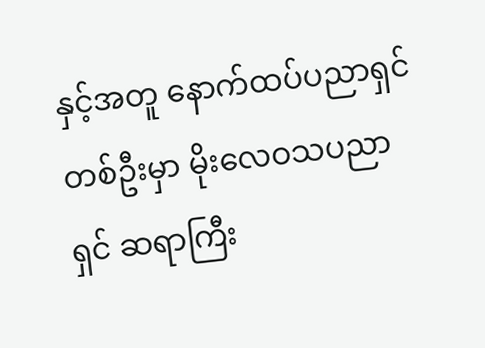နှင့်အတူ နောက်ထပ်ပညာရှင် တစ်ဦးမှာ မိုးလေဝသပညာရှင် ဆရာကြီး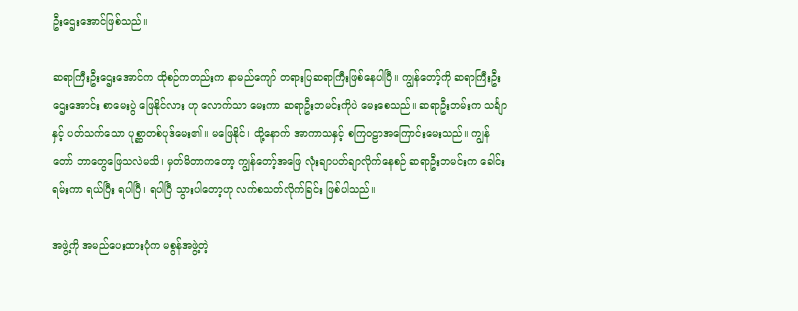ဦးဌေးအောင်ဖြစ်သည်။

ဆရာကြီးဦးဌေးအောင်က ထိုစဉ်ကတည်းက နာမည်ကျော် တရားပြဆရာကြီးဖြစ်နေပါပြီ။ ကျွန်တော့်ကို ဆရာကြီးဦးဌေးအောင်း စာမေးပွဲ ဖြေနိုင်လား ဟု လောက်သာ မေးကာ ဆရာဦးဘမင်းကိုပဲ မေးစေသည်။ ဆရာဦးဘမ်းက သင်္ချာနှင့် ပတ်သက်သော ပုစ္ဆာတစ်ပုဒ်မေး၏။ မဖြေနိုင်၊ ထို့နောက် အာကာသနှင့် စကြဝဠာအကြောင်းမေးသည်။ ကျွန်တော် ဘာတွေဖြေသလဲမသိ၊ မှတ်မိတာကတော့ ကျွန်တော့်အဖြေ လုံးချာပတ်ချာလိုက်နေစဉ် ဆရာဦးဘမင်းက ခေါင်းရမ်းကာ ရယ်ပြီး ရပါပြီ၊ ရပါပြီ သွားပါတော့ဟု လက်စသတ်လိုက်ခြင်း ဖြစ်ပါသည်။

အဖွဲ့ကို အမည်ပေးထားပုံက မစွန်အဖွဲ့တဲ့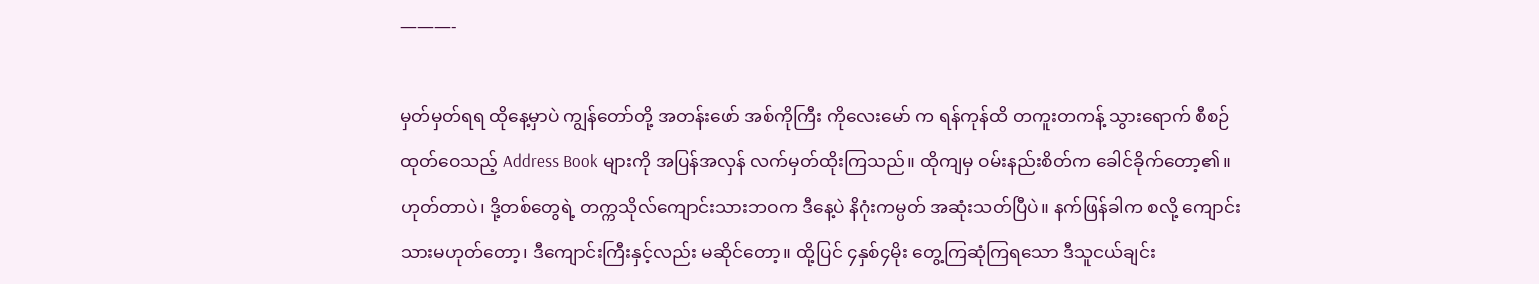———-

မှတ်မှတ်ရရ ထိုနေ့မှာပဲ ကျွန်တော်တို့ အတန်းဖော် အစ်ကိုကြီး ကိုလေးမော် က ရန်ကုန်ထိ တကူးတကန့် သွားရောက် စီစဉ် ထုတ်ဝေသည့် Address Book များကို အပြန်အလှန် လက်မှတ်ထိုးကြသည်။ ထိုကျမှ ဝမ်းနည်းစိတ်က ခေါင်ခိုက်တော့၏။ ဟုတ်တာပဲ၊ ဒို့တစ်တွေရဲ့ တက္ကသိုလ်ကျောင်းသားဘဝက ဒီနေ့ပဲ နိဂုံးကမ္ပတ် အဆုံးသတ်ပြီပဲ။ နက်ဖြန်ခါက စလို့ ကျောင်းသားမဟုတ်တော့၊ ဒီကျောင်းကြီးနှင့်လည်း မဆိုင်တော့။ ထို့ပြင် ၄နှစ်၄မိုး တွေ့ကြဆုံကြရသော ဒီသူငယ်ချင်း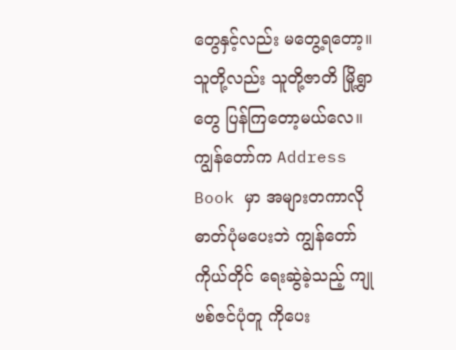တွေနှင့်လည်း မတွေ့ရတော့။ သူတို့လည်း သူတို့ဇာတိ မြို့ရွာတွေ ပြန်ကြတော့မယ်လေ။ ကျွန်တော်က Address Book မှာ အများတကာလို ဓာတ်ပုံမပေးဘဲ ကျွန်တော်ကိုယ်တိုင် ရေးဆွဲခဲ့သည့် ကျုဗစ်ဇင်ပုံတူ ကိုပေး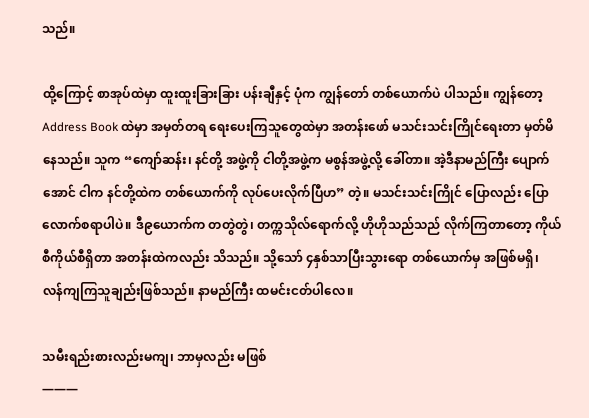သည်။

ထို့ကြောင့် စာအုပ်ထဲမှာ ထူးထူးခြားခြား ပန်းချီနှင့် ပုံက ကျွန်တော် တစ်ယောက်ပဲ ပါသည်။ ကျွန်တော့ Address Book ထဲမှာ အမှတ်တရ ရေးပေးကြသူတွေထဲမှာ အတန်းဖော် မသင်းသင်းကြိုင်ရေးတာ မှတ်မိနေသည်။ သူက “ကျော်ဆန်း၊ နင်တို့ အဖွဲ့ကို ငါတို့အဖွဲ့က မစွန်အဖွဲ့လို့ ခေါ်တာ။ အဲ့ဒီနာမည်ကြီး ပျောက်အောင် ငါက နင်တို့ထဲက တစ်ယောက်ကို လုပ်ပေးလိုက်ပြီဟ” တဲ့။ မသင်းသင်းကြိုင် ပြောလည်း ပြောလောက်စရာပါပဲ။ ဒီ၉ယောက်က တတွဲတွဲ၊ တက္ကသိုလ်ရောက်လို့ ဟိုဟိုသည်သည် လိုက်ကြတာတော့ ကိုယ်စီကိုယ်စီရှိတာ အတန်းထဲကလည်း သိသည်။ သို့သော် ၄နှစ်သာပြီးသွားရော တစ်ယောက်မှ အဖြစ်မရှိ၊ လန်ကျကြသူချည်းဖြစ်သည်။ နာမည်ကြီး ထမင်းငတ်ပါလေ။

သမီးရည်းစားလည်းမကျ၊ ဘာမှလည်း မဖြစ်
———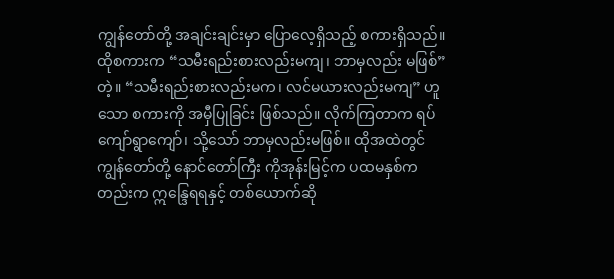ကျွန်တော်တို့ အချင်းချင်းမှာ ပြောလေ့ရှိသည့် စကားရှိသည်။ ထိုစကားက “သမီးရည်းစားလည်းမကျ၊ ဘာမှလည်း မဖြစ်” တဲ့။ “သမီးရည်းစားလည်းမက၊ လင်မယားလည်းမကျ” ဟူသော စကားကို အမှီပြုခြင်း ဖြစ်သည်။ လိုက်ကြတာက ရပ်ကျော်ရွာကျော်၊ သို့သော် ဘာမှလည်းမဖြစ်။ ထိုအထဲတွင် ကျွန်တော်တို့ နောင်တော်ကြီး ကိုအုန်းမြင့်က ပထမနှစ်ကတည်းက ဣန္ဒြေရရနှင့် တစ်ယောက်ဆို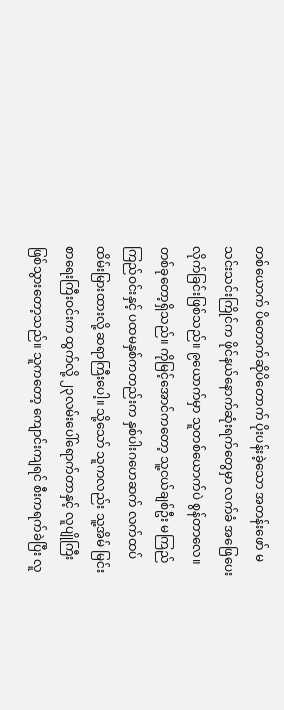တစ်ယောက် ပိတောက်ဆိုပိတောက် ပိုးပန်းခဲ့သော အတန်းဖော် မသင်းသင်းကြိုင်က ဖိုင်နယ်နောက်ဆုံးရက်တွေမှာ လက်ခံ အဖြေပေးလိုက်ခြင်းဖြစ်သည်။ ၉ယောက်မှာ သူတစ်ယောက်ပဲ စွန်တာလေ။ တစ်ခုတော့ရှိသည်။ ကိုမြင့်အောင်ကတော့ သူ့ငယ်ချစ်ဦး မကြည်ကြည်ဝင်းနှင့် ပထမနှစ်ကတည်းက နှစ်ပါးဂဟေဆက် လက်ထပ်ထိမ်းမြားထားလို့ ဆရာကြီးပေါ့။ သို့သော် သူကလည်း သူ့အိမ် မြင်းစာရေးကြီးဝင်းက ထွက်လို့ ၂၃လမ်းပေါ်ရောက်တာနှင့် လူပျိုကြီး ဖြစ်သွားတော့သည်။ သူကတော့ ကျောင်းကျရင် စီးကရက်ခဲပြီး လူ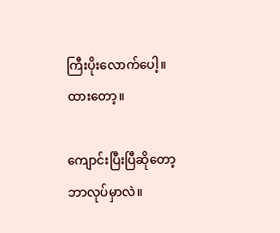ကြီးပိုးလောက်ပေါ့။ ထားတော့။

ကျောင်းပြီးပြီဆိုတော့ ဘာလုပ်မှာလဲ။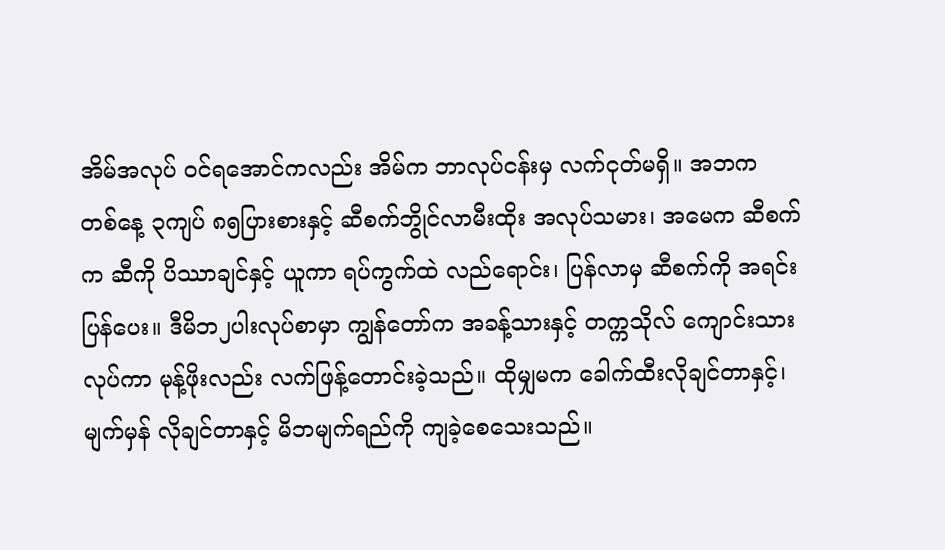အိမ်အလုပ် ဝင်ရအောင်ကလည်း အိမ်က ဘာလုပ်ငန်းမှ လက်ငုတ်မရှိ။ အဘက တစ်နေ့ ၃ကျပ် ၈၅ပြားစားနှင့် ဆီစက်ဘွိုင်လာမီးထိုး အလုပ်သမား၊ အမေက ဆီစက်က ဆီကို ပိဿာချင်နှင့် ယူကာ ရပ်ကွက်ထဲ လည်ရောင်း၊ ပြန်လာမှ ဆီစက်ကို အရင်းပြန်ပေး။ ဒီမိဘ၂ပါးလုပ်စာမှာ ကျွန်တော်က အခန့်သားနှင့် တက္ကသိုလ် ကျောင်းသားလုပ်ကာ မုန့်ဖိုးလည်း လက်ဖြန့်တောင်းခဲ့သည်။ ထိုမျှမက ခေါက်ထီးလိုချင်တာနှင့်၊ မျက်မှန် လိုချင်တာနှင့် မိဘမျက်ရည်ကို ကျခဲ့စေသေးသည်။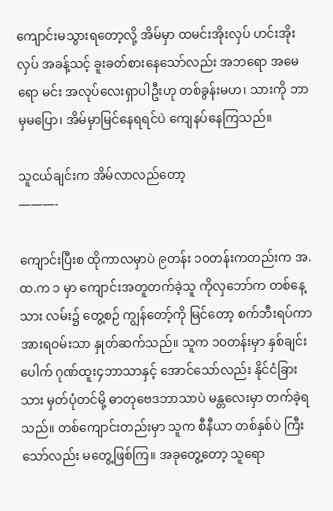ကျောင်းမသွားရတော့လို့ အိမ်မှာ ထမင်းအိုးလှပ် ဟင်းအိုးလှပ် အခန့်သင့် ခူးခတ်စားနေသော်လည်း အဘရော အမေရော မင်း အလုပ်လေးရှာပါဦးဟု တစ်ခွန်းမဟ၊ သားကို ဘာမှမပြော၊ အိမ်မှာမြင်နေရရင်ပဲ ကျေနပ်နေကြသည်။

သူငယ်ချင်းက အိမ်လာလည်တော့
———-

ကျောင်းပြီးစ ထိုကာလမှာပဲ ၉တန်း ၁၀တန်းကတည်းက အ.ထ.က ၁ မှာ ကျောင်းအတူတက်ခဲ့သူ ကိုလှဘော်က တစ်နေ့သား လမ်း၌ တွေ့စဉ် ကျွန်တော့်ကို မြင်တော့ စက်ဘီးရပ်ကာ အားရဝမ်းသာ နှုတ်ဆက်သည်။ သူက ၁၀တန်းမှာ နှစ်ချင်းပေါက် ဂုဏ်ထူး၄ဘာသာနှင့် အောင်သော်လည်း နိုင်ငံခြားသား မှတ်ပုံတင်မို့ ဓာတုဗေဒဘာသာပဲ မန္တလေးမှာ တက်ခဲ့ရသည်။ တစ်ကျောင်းတည်းမှာ သူက စီနီယာ တစ်နှစ်ပဲ ကြီးသော်လည်း မတွေ့ဖြစ်ကြ။ အခုတွေ့တော့ သူရော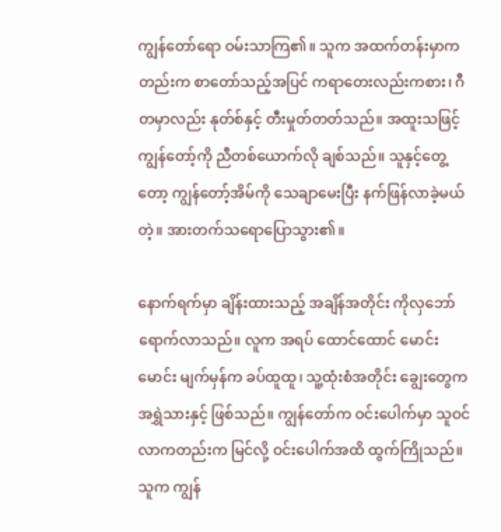ကျွန်တော်ရော ဝမ်းသာကြ၏။ သူက အထက်တန်းမှာကတည်းက စာတော်သည့်အပြင် ကရာတေးလည်းကစား၊ ဂီတမှာလည်း နုတ်စ်နှင့် တီးမှုတ်တတ်သည်။ အထူးသဖြင့် ကျွန်တော့်ကို ညီတစ်ယောက်လို ချစ်သည်။ သူနှင့်တွေ့တော့ ကျွန်တော့်အိမ်ကို သေချာမေးပြီး နက်ဖြန်လာခဲ့မယ်တဲ့။ အားတက်သရောပြောသွား၏။

နောက်ရက်မှာ ချိန်းထားသည့် အချိန်အတိုင်း ကိုလှဘော် ရောက်လာသည်။ လူက အရပ် ထောင်ထောင် မောင်းမောင်း မျက်မှန်က ခပ်ထူထူ၊ သူ့ထုံးစံအတိုင်း ချွေးတွေက အရွှဲသားနှင့် ဖြစ်သည်။ ကျွန်တော်က ဝင်းပေါက်မှာ သူဝင်လာကတည်းက မြင်လို့ ဝင်းပေါက်အထိ ထွက်ကြိုသည်။ သူက ကျွန်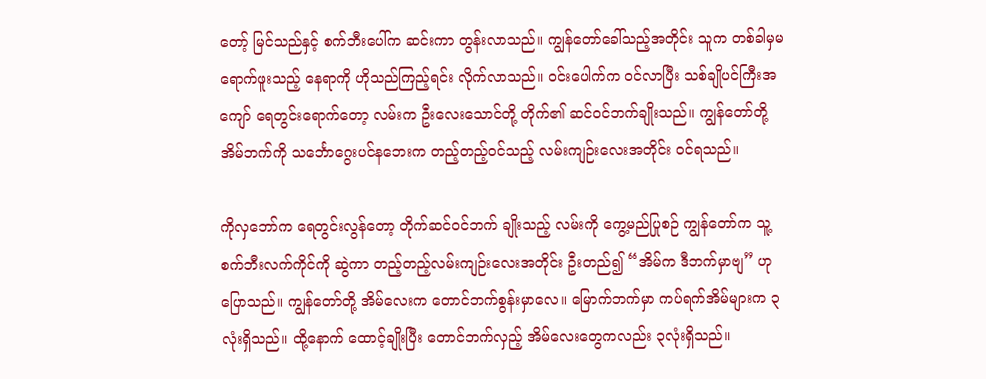တော့် မြင်သည်နှင့် စက်ဘီးပေါ်က ဆင်းကာ တွန်းလာသည်။ ကျွန်တော်ခေါ်သည့်အတိုင်း သူက တစ်ခါမှမရောက်ဖူးသည့် နေရာကို ဟိုသည်ကြည့်ရင်း လိုက်လာသည်။ ဝင်းပေါက်က ဝင်လာပြီး သစ်ချိုပင်ကြီးအကျော် ရေတွင်းရောက်တော့ လမ်းက ဦးလေးသောင်တို့ တိုက်၏ ဆင်ဝင်ဘက်ချိုးသည်။ ကျွန်တော်တို့ အိမ်ဘက်ကို သင်္ဘောဂွေးပင်နဘေးက တည့်တည့်ဝင်သည့် လမ်းကျဉ်းလေးအတိုင်း ဝင်ရသည်။

ကိုလှဘော်က ရေတွင်းလွန်တော့ တိုက်ဆင်ဝင်ဘက် ချိုးသည့် လမ်းကို ကွေ့မည်ပြုစဉ် ကျွန်တော်က သူ့စက်ဘီးလက်ကိုင်ကို ဆွဲကာ တည့်တည့်လမ်းကျဉ်းလေးအတိုင်း ဦးတည်၍ “အိမ်က ဒီဘက်မှာဗျ” ဟု ပြောသည်။ ကျွန်တော်တို့ အိမ်လေးက တောင်ဘက်စွန်းမှာလေ။ မြောက်ဘက်မှာ ကပ်ရက်အိမ်များက ၃လုံးရှိသည်။ ထို့နောက် ထောင့်ချိုးပြီး တောင်ဘက်လှည့် အိမ်လေးတွေကလည်း ၃လုံးရှိသည်။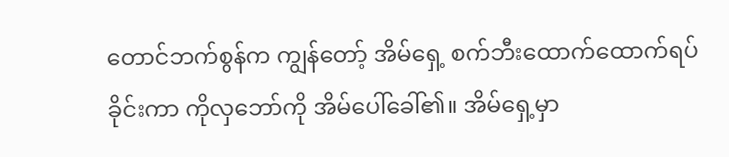တောင်ဘက်စွန်က ကျွန်တော့် အိမ်ရှေ့ စက်ဘီးထောက်ထောက်ရပ်ခိုင်းကာ ကိုလှဘော်ကို အိမ်ပေါ်ခေါ်၏။ အိမ်ရှေ့မှာ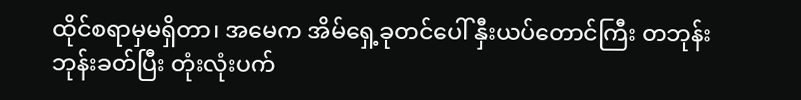ထိုင်စရာမှမရှိတာ၊ အမေက အိမ်ရှေ့ခုတင်ပေါ် နှီးယပ်တောင်ကြီး တဘုန်းဘုန်းခတ်ပြီး တုံးလုံးပက်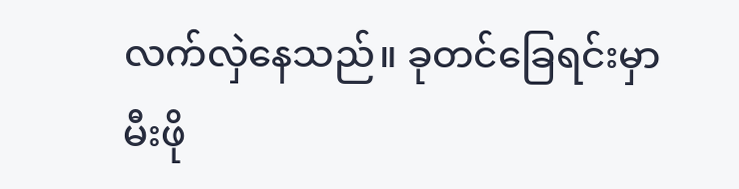လက်လှဲနေသည်။ ခုတင်ခြေရင်းမှာ မီးဖို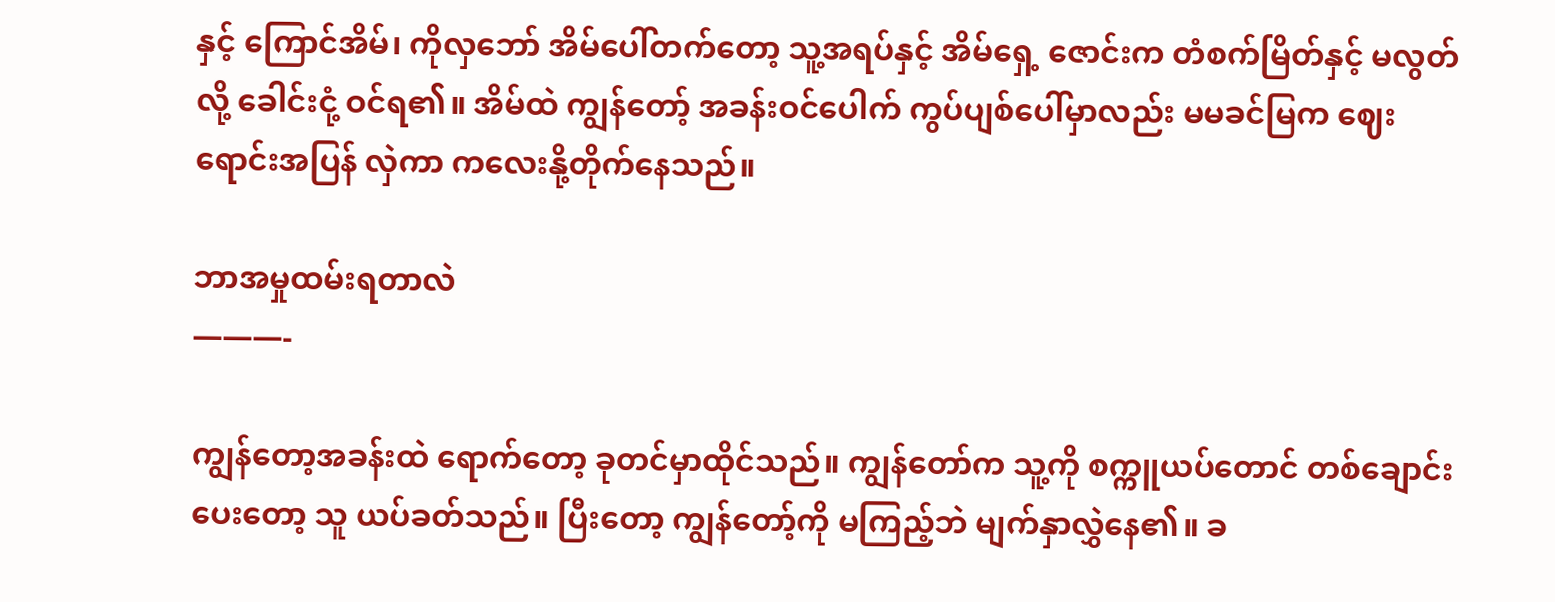နှင့် ကြောင်အိမ်၊ ကိုလှဘော် အိမ်ပေါ်တက်တော့ သူ့အရပ်နှင့် အိမ်ရှေ့ ဇောင်းက တံစက်မြိတ်နှင့် မလွတ်လို့ ခေါင်းငုံ့ ဝင်ရ၏။ အိမ်ထဲ ကျွန်တော့် အခန်းဝင်ပေါက် ကွပ်ပျစ်ပေါ်မှာလည်း မမခင်မြက ဈေးရောင်းအပြန် လှဲကာ ကလေးနို့တိုက်နေသည်။

ဘာအမှုထမ်းရတာလဲ
———-

ကျွန်တော့အခန်းထဲ ရောက်တော့ ခုတင်မှာထိုင်သည်။ ကျွန်တော်က သူ့ကို စက္ကူယပ်တောင် တစ်ချောင်းပေးတော့ သူ ယပ်ခတ်သည်။ ပြီးတော့ ကျွန်တော့်ကို မကြည့်ဘဲ မျက်နှာလွှဲနေ၏။ ခ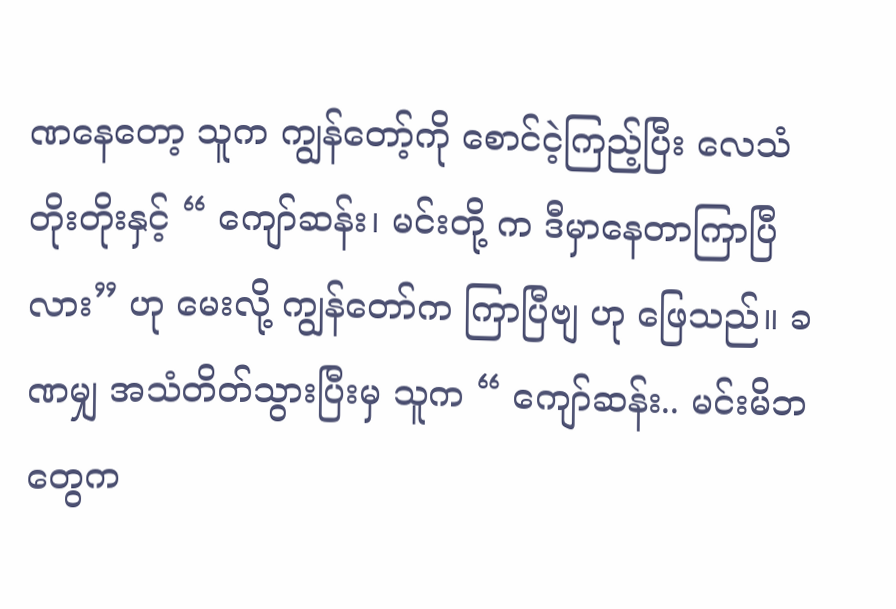ဏနေတော့ သူက ကျွန်တော့်ကို စောင်ငဲ့ကြည့်ပြီး လေသံတိုးတိုးနှင့် “ ကျော်ဆန်း၊ မင်းတို့ က ဒီမှာနေတာကြာပြီလား” ဟု မေးလို့ ကျွန်တော်က ကြာပြီဗျ ဟု ဖြေသည်။ ခဏမျှ အသံတိတ်သွားပြီးမှ သူက “ ကျော်ဆန်း.. မင်းမိဘတွေက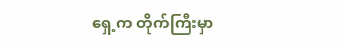ရှေ့က တိုက်ကြီးမှာ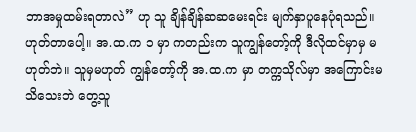ဘာအမှုထမ်းရတာလဲ” ဟု သူ ချိန်ချိန်ဆဆမေးရင်း မျက်နှာပူနေပုံရသည်။ ဟုတ်တာပေါ့။ အ.ထ.က ၁ မှာ ကတည်းက သူကျွန်တော့်ကို ဒီလိုထင်မှာမှ မဟုတ်ဘဲ။ သူမှမဟုတ် ကျွန်တော့်ကို အ.ထ.က မှာ တက္ကသိုလ်မှာ အကြောင်းမသိသေးဘဲ တွေ့သူ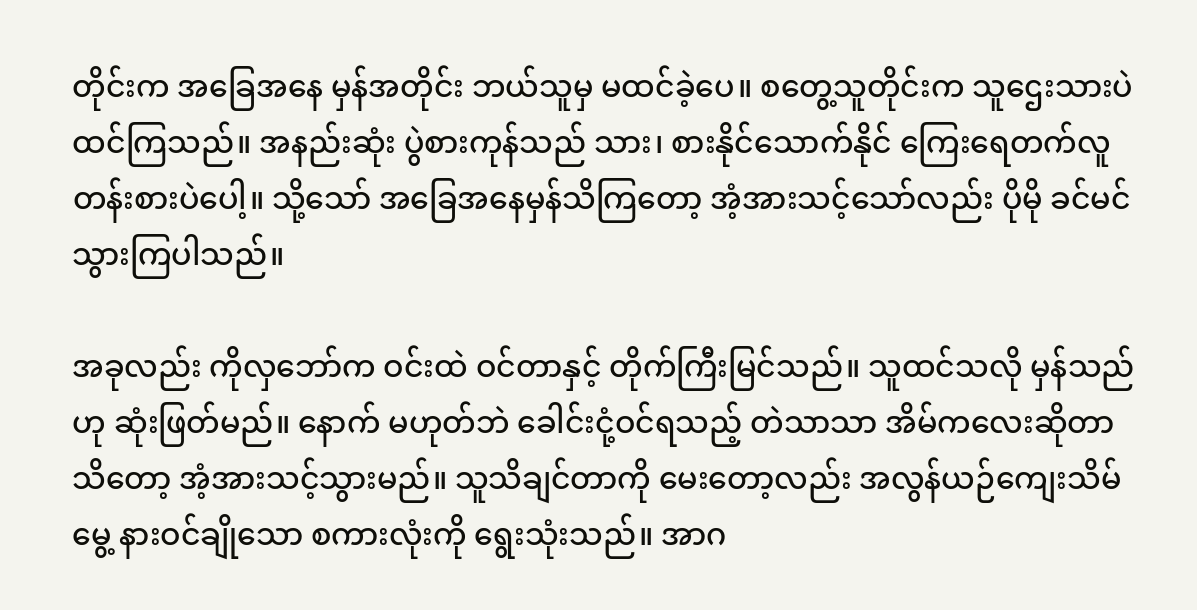တိုင်းက အခြေအနေ မှန်အတိုင်း ဘယ်သူမှ မထင်ခဲ့ပေ။ စတွေ့သူတိုင်းက သူဌေးသားပဲ ထင်ကြသည်။ အနည်းဆုံး ပွဲစားကုန်သည် သား၊ စားနိုင်သောက်နိုင် ကြေးရေတက်လူတန်းစားပဲပေါ့။ သို့သော် အခြေအနေမှန်သိကြတော့ အံ့အားသင့်သော်လည်း ပိုမို ခင်မင်သွားကြပါသည်။

အခုလည်း ကိုလှဘော်က ဝင်းထဲ ဝင်တာနှင့် တိုက်ကြီးမြင်သည်။ သူထင်သလို မှန်သည်ဟု ဆုံးဖြတ်မည်။ နောက် မဟုတ်ဘဲ ခေါင်းငုံ့ဝင်ရသည့် တဲသာသာ အိမ်ကလေးဆိုတာ သိတော့ အံ့အားသင့်သွားမည်။ သူသိချင်တာကို မေးတော့လည်း အလွန်ယဉ်ကျေးသိမ်မွေ့ နားဝင်ချိုသော စကားလုံးကို ရွေးသုံးသည်။ အာဂ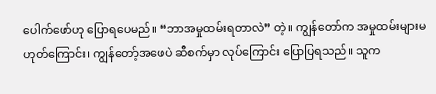ပေါက်ဖော်ဟု ပြောရပေမည်။ “ဘာအမှုထမ်းရတာလဲ” တဲ့။ ကျွန်တော်က အမှုထမ်းများမဟုတ်ကြောင်း၊ ကျွန်တော့်အဖေပဲ ဆီစက်မှာ လုပ်ကြောင်း ပြောပြရသည်။ သူက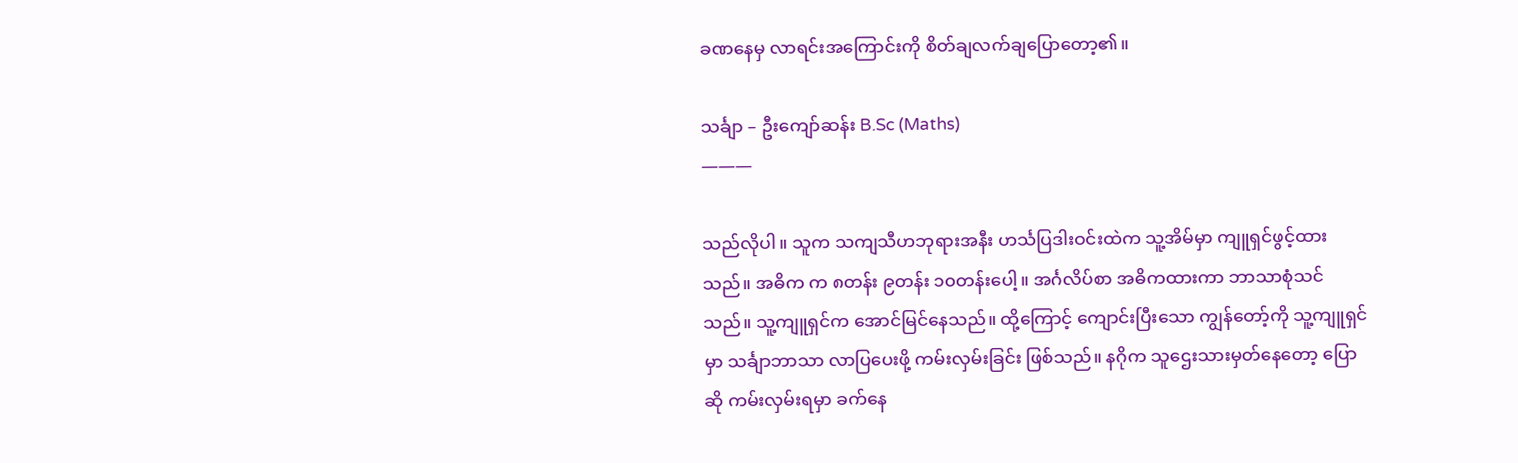ခဏနေမှ လာရင်းအကြောင်းကို စိတ်ချလက်ချပြောတော့၏။

သင်္ချာ – ဦးကျော်ဆန်း B.Sc (Maths)
———

သည်လိုပါ။ သူက သကျသီဟဘုရားအနီး ဟင်္သပြဒါးဝင်းထဲက သူ့အိမ်မှာ ကျူရှင်ဖွင့်ထားသည်။ အဓိက က ၈တန်း ၉တန်း ၁၀တန်းပေါ့။ အင်္ဂလိပ်စာ အဓိကထားကာ ဘာသာစုံသင်သည်။ သူ့ကျူရှင်က အောင်မြင်နေသည်။ ထို့ကြောင့် ကျောင်းပြီးသော ကျွန်တော့်ကို သူ့ကျူရှင်မှာ သင်္ချာဘာသာ လာပြပေးဖို့ ကမ်းလှမ်းခြင်း ဖြစ်သည်။ နဂိုက သူဌေးသားမှတ်နေတော့ ပြောဆို ကမ်းလှမ်းရမှာ ခက်နေ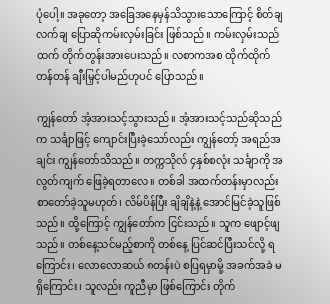ပုံပေါ့။ အခုတော့ အခြေအနေမှန်သိသွားသောကြောင့် စိတ်ချလက်ချ ပြောဆိုကမ်းလှမ်းခြင်း ဖြစ်သည်။ ကမ်းလှမ်းသည်ထက် တိုက်တွန်းအားပေးသည်။ လစာကအစ ထိုက်ထိုက်တန်တန် ချီးမြှင့်ပါမည်ဟုပင် ပြောသည်။

ကျွန်တော် အံ့အားသင့်သွားသည်။ အံ့အားသင့်သည်ဆိုသည်က သင်္ချာဖြင့် ကျောင်းပြီးခဲ့သော်လည်း ကျွန်တော့် အရည်အချင်း ကျွန်တော်သိသည်။ တက္ကသိုလ် ၄နှစ်စလုံး သင်္ချာကို အလွတ်ကျက် ဖြေခဲ့ရတာလေ။ တစ်ခါ အထက်တန်းမှာလည်း စာတော်ခဲ့သူမဟုတ်၊ လိမ်ပိန်ပြီး ချိချိနဲ့နဲ့ အောင်မြင်ခဲ့သူဖြစ်သည်။ ထို့ကြောင့် ကျွန်တော်က ငြင်းသည်။ သူက ဖျောင့်ဖျသည်။ တစ်နေ့သင်မည့်စာကို တစ်နေ့ ပြင်ဆင်ပြီးသင်လို့ ရကြောင်း၊ လောလောဆယ် ၈တန်းပဲ စပြရမှာမို့ အခက်အခဲ မရှိကြောင်း၊ သူလည်း ကူညီမှာ ဖြစ်ကြောင်း တိုက်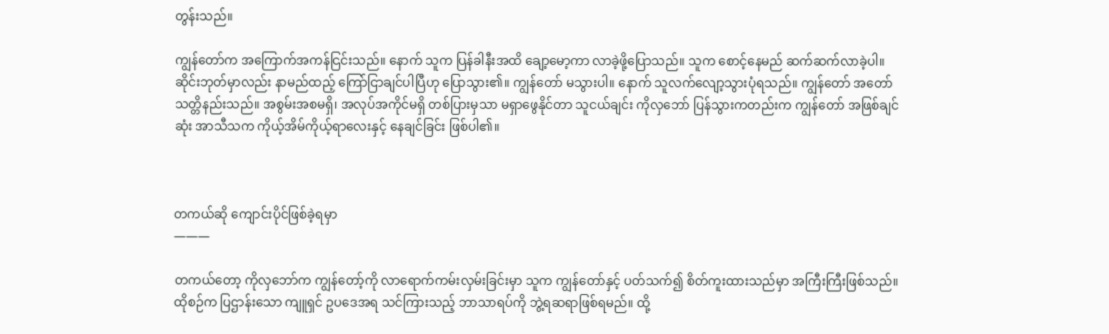တွန်းသည်။

ကျွန်တော်က အကြောက်အကန်ငြင်းသည်။ နောက် သူက ပြန်ခါနီးအထိ ချော့မော့ကာ လာခဲ့ဖို့ပြောသည်။ သူက စောင့်နေမည် ဆက်ဆက်လာခဲ့ပါ။ ဆိုင်းဘုတ်မှာလည်း နာမည်ထည့် ကြော်ငြာချင်ပါပြီဟု ပြောသွား၏။ ကျွန်တော် မသွားပါ။ နောက် သူလက်လျော့သွားပုံရသည်။ ကျွန်တော် အတော်သတ္တိနည်းသည်။ အစွမ်းအစမရှိ၊ အလုပ်အကိုင်မရှိ တစ်ပြားမှသာ မရှာဖွေနိုင်တာ သူငယ်ချင်း ကိုလှဘော် ပြန်သွားကတည်းက ကျွန်တော် အဖြစ်ချင်ဆုံး အာသီသက ကိုယ့်အိမ်ကိုယ့်ရာလေးနှင့် နေချင်ခြင်း ဖြစ်ပါ၏။



တကယ်ဆို ကျောင်းပိုင်ဖြစ်ခဲ့ရမှာ
———

တကယ်တော့ ကိုလှဘော်က ကျွန်တော့်ကို လာရောက်ကမ်းလှမ်းခြင်းမှာ သူက ကျွန်တော်နှင့် ပတ်သက်၍ စိတ်ကူးထားသည်မှာ အကြီးကြီးဖြစ်သည်။ ထိုစဉ်က ပြဌာန်းသော ကျူရှင် ဥပဒေအရ သင်ကြားသည့် ဘာသာရပ်ကို ဘွဲ့ရဆရာဖြစ်ရမည်။ ထို့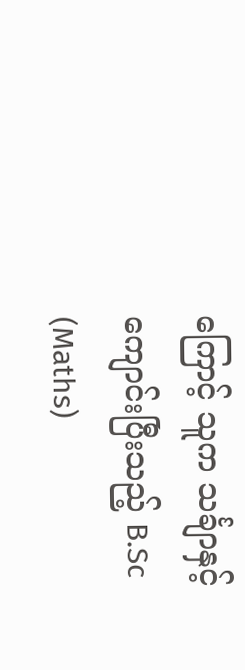ကြောင့် သူက သင်္ချာနှင့် ကျောင်းပြီးသည့် B.Sc (Maths)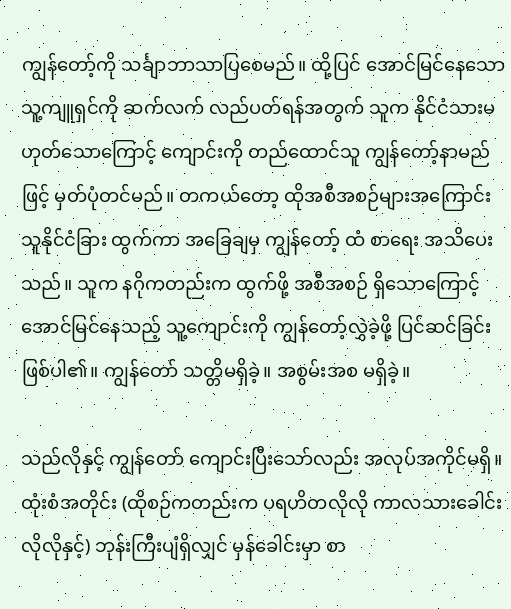ကျွန်တော့်ကို သင်္ချာဘာသာပြစေမည်။ ထို့ပြင် အောင်မြင်နေသော သူ့ကျူရှင်ကို ဆက်လက် လည်ပတ်ရန်အတွက် သူက နိုင်ငံသားမဟုတ်သောကြောင့် ကျောင်းကို တည်ထောင်သူ ကျွန်တော့်နာမည်ဖြင့် မှတ်ပုံတင်မည်။ တကယ်တော့ ထိုအစီအစဉ်များအကြောင်း သူနိုင်ငံခြား ထွက်ကာ အခြေချမှ ကျွန်တော့် ထံ စာရေး အသိပေးသည်။ သူက နဂိုကတည်းက ထွက်ဖို့ အစီအစဉ် ရှိသောကြောင့် အောင်မြင်နေသည့် သူ့ကျောင်းကို ကျွန်တော့်လွှဲခဲ့ဖို့ ပြင်ဆင်ခြင်းဖြစ်ပါ၏။ ကျွန်တော် သတ္တိမရှိခဲ့။ အစွမ်းအစ မရှိခဲ့။

သည်လိုနှင့် ကျွန်တော် ကျောင်းပြီးသော်လည်း အလုပ်အကိုင်မရှိ။ ထုံးစံအတိုင်း (ထိုစဉ်ကတည်းက ပရဟိတလိုလို ကာလသားခေါင်းလိုလိုနှင့်) ဘုန်းကြီးပျံရှိလျှင် မှန်ခေါင်းမှာ စာ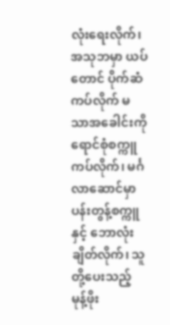လုံးရေးလိုက်၊ အသုဘမှာ ယပ်တောင် ပိုက်ဆံကပ်လိုက် မသာအခေါင်းကို ရောင်စုံစက္ကူကပ်လိုက်၊ မင်္ဂလာဆောင်မှာ ပန်းတွန့်စက္ကူနှင့် ဘောလုံးချိတ်လိုက်၊ သူတို့ပေးသည့် မုန့်ဖိုး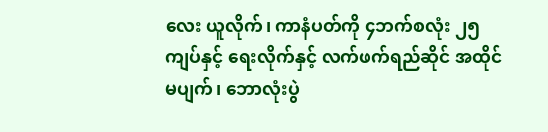လေး ယူလိုက်၊ ကာနံပတ်ကို ၄ဘက်စလုံး ၂၅ကျပ်နှင့် ရေးလိုက်နှင့် လက်ဖက်ရည်ဆိုင် အထိုင်မပျက်၊ ဘောလုံးပွဲ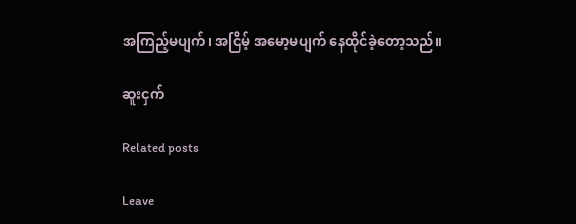အကြည့်မပျက်၊ အငြိမ့် အမော့မပျက် နေထိုင်ခဲ့တော့သည်။

ဆူးငှက်

Related posts

Leave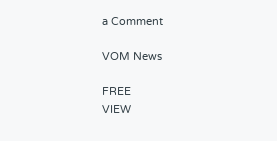a Comment

VOM News

FREE
VIEW